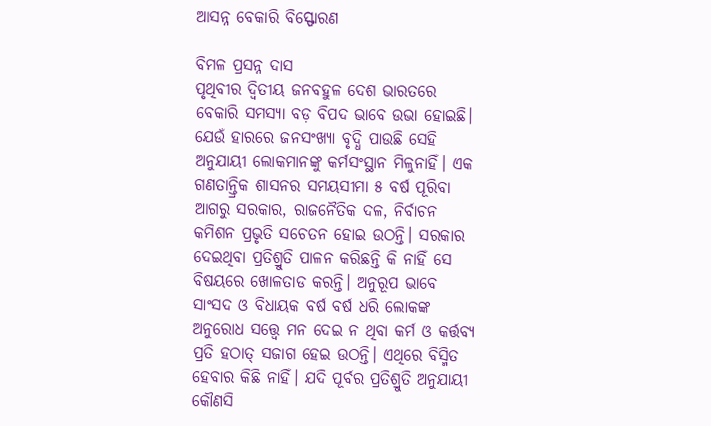ଆସନ୍ନ ବେକାରି ବିସ୍ଫୋରଣ

ବିମଳ ପ୍ରସନ୍ନ ଦାସ
ପୃଥିବୀର ଦ୍ୱିତୀୟ ଜନବହୁଳ ଦେଶ ଭାରତରେ ବେକାରି ସମସ୍ୟା ବଡ଼ ବିପଦ ଭାବେ ଉଭା ହୋଇଛି। ଯେଉଁ ହାରରେ ଜନସଂଖ୍ୟା ବୃଦ୍ଧି ପାଉଛି ସେହି ଅନୁଯାୟୀ ଲୋକମାନଙ୍କୁ କର୍ମସଂସ୍ଥାନ ମିଳୁନାହିଁ। ଏକ ଗଣତାନ୍ତ୍ରିକ ଶାସନର ସମୟସୀମା ୫ ବର୍ଷ ପୂରିବା ଆଗରୁ ସରକାର, ରାଜନୈତିକ ଦଳ, ନିର୍ବାଚନ କମିଶନ ପ୍ରଭୃତି ସଚେତନ ହୋଇ ଉଠନ୍ତି। ସରକାର ଦେଇଥିବା ପ୍ରତିଶ୍ରୁତି ପାଳନ କରିଛନ୍ତି କି ନାହିଁ ସେ ବିଷୟରେ ଖୋଳତାଡ କରନ୍ତି। ଅନୁରୂପ ଭାବେ ସାଂସଦ ଓ ବିଧାୟକ ବର୍ଷ ବର୍ଷ ଧରି ଲୋକଙ୍କ ଅନୁରୋଧ ସତ୍ତ୍ୱେ ମନ ଦେଇ ନ ଥିବା କର୍ମ ଓ କର୍ତ୍ତବ୍ୟ ପ୍ରତି ହଠାତ୍‌ ସଜାଗ ହେଇ ଉଠନ୍ତି। ଏଥିରେ ବିସ୍ମିତ ହେବାର କିଛି ନାହିଁ। ଯଦି ପୂର୍ବର ପ୍ରତିଶ୍ରୁତି ଅନୁଯାୟୀ କୌଣସି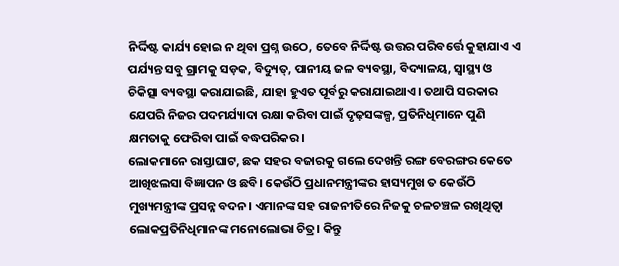ନିର୍ଦ୍ଦିଷ୍ଟ କାର୍ଯ୍ୟ ହୋଇ ନ ଥିବା ପ୍ରଶ୍ନ ଉଠେ, ତେବେ ନିର୍ଦ୍ଦିଷ୍ଟ ଉତ୍ତର ପରିବର୍ତ୍ତେ କୁହାଯାଏ ଏ ପର୍ଯ୍ୟନ୍ତ ସବୁ ଗ୍ରାମକୁ ସଡ଼କ, ବିଦ୍ୟୁତ୍‌, ପାନୀୟ ଜଳ ବ୍ୟବସ୍ଥା, ବିଦ୍ୟାଳୟ, ସ୍ବାସ୍ଥ୍ୟ ଓ ଚିକିତ୍ସା ବ୍ୟବସ୍ଥା କରାଯାଇଛି, ଯାହା ହୁଏତ ପୂର୍ବରୁ କରାଯାଇଥାଏ। ତଥାପି ସରକାର ଯେପରି ନିଜର ପଦମର୍ଯ୍ୟାଦା ରକ୍ଷା କରିବା ପାଇଁ ଦୃଢ଼ସଙ୍କଳ୍ପ, ପ୍ରତିନିଧିମାନେ ପୁଣି କ୍ଷମତାକୁ ଫେରିବା ପାଇଁ ବଦ୍ଧପରିକର।
ଲୋକମାନେ ରାସ୍ତାଘାଟ, ଛକ ସହର ବଜାରକୁ ଗଲେ ଦେଖନ୍ତି ରଙ୍ଗ ବେରଙ୍ଗର କେତେ ଆଖିଝଲସା ବିଜ୍ଞାପନ ଓ ଛବି। କେଉଁଠି ପ୍ରଧାନମନ୍ତ୍ରୀଙ୍କର ହାସ୍ୟମୁଖ ତ କେଉଁଠି ମୁଖ୍ୟମନ୍ତ୍ରୀଙ୍କ ପ୍ରସନ୍ନ ବଦନ। ଏମାନଙ୍କ ସହ ରାଜନୀତିରେ ନିଜକୁ ଚଳଚଞ୍ଚଳ ରଖିଥିତ୍ବା ଲୋକପ୍ରତିନିଧିମାନଙ୍କ ମନୋଲୋଭା ଚିତ୍ର। କିନ୍ତୁ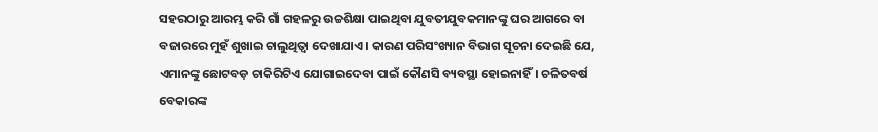ସହରଠାରୁ ଆରମ୍ଭ କରି ଗାଁ ଗହଳରୁ ଉଚ୍ଚଶିକ୍ଷା ପାଇଥିବା ଯୁବତୀଯୁବକମାନଙ୍କୁ ଘର ଆଗରେ ବା ବଜାରରେ ମୁହଁ ଶୁଖାଇ ଚାଲୁଥିତ୍ବା ଦେଖାଯାଏ। କାରଣ ପରିସଂଖ୍ୟାନ ବିଭାଗ ସୂଚନା ଦେଇଛି ଯେ, ଏମାନଙ୍କୁ ଛୋଟବଡ଼ ଚାକିରିଟିଏ ଯୋଗାଇଦେବା ପାଇଁ କୌଣସି ବ୍ୟବସ୍ଥା ହୋଇନାହିଁ। ଚଳିତବର୍ଷ ବେକାରଙ୍କ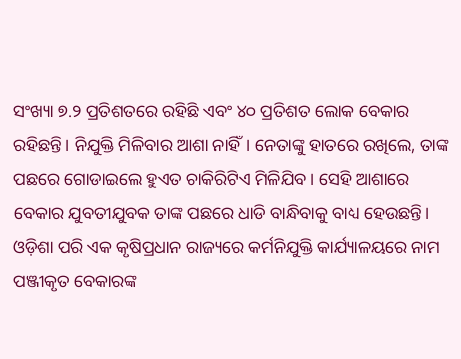ସଂଖ୍ୟା ୭.୨ ପ୍ରତିଶତରେ ରହିଛି ଏବଂ ୪୦ ପ୍ରତିଶତ ଲୋକ ବେକାର ରହିଛନ୍ତି। ନିଯୁକ୍ତି ମିଳିବାର ଆଶା ନାହିଁ। ନେତାଙ୍କୁ ହାତରେ ରଖିଲେ, ତାଙ୍କ ପଛରେ ଗୋଡାଇଲେ ହୁଏତ ଚାକିରିଟିଏ ମିଳିଯିବ। ସେହି ଆଶାରେ ବେକାର ଯୁବତୀଯୁବକ ତାଙ୍କ ପଛରେ ଧାଡି ବାନ୍ଧିବାକୁ ବାଧ୍ୟ ହେଉଛନ୍ତି।
ଓଡ଼ିଶା ପରି ଏକ କୃଷିପ୍ରଧାନ ରାଜ୍ୟରେ କର୍ମନିଯୁକ୍ତି କାର୍ଯ୍ୟାଳୟରେ ନାମ ପଞ୍ଜୀକୃତ ବେକାରଙ୍କ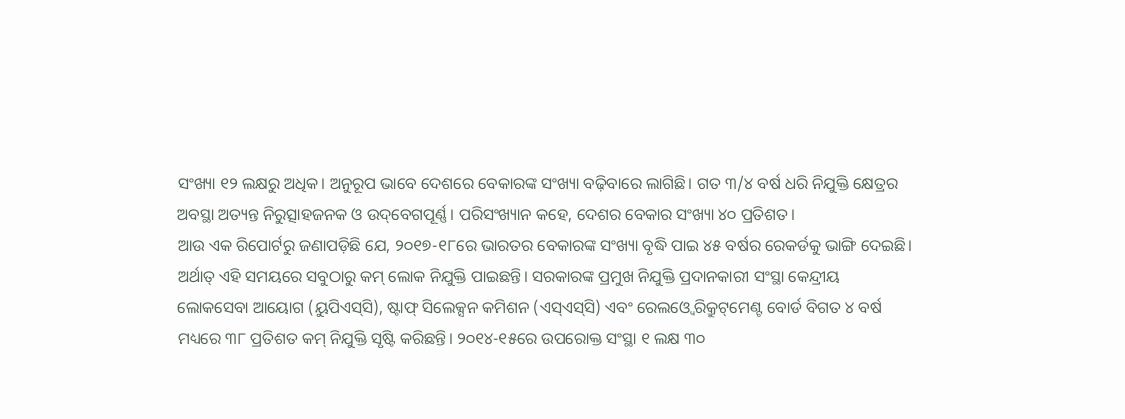ସଂଖ୍ୟା ୧୨ ଲକ୍ଷରୁ ଅଧିକ। ଅନୁରୂପ ଭାବେ ଦେଶରେ ବେକାରଙ୍କ ସଂଖ୍ୟା ବଢ଼ିବାରେ ଲାଗିଛି। ଗତ ୩/୪ ବର୍ଷ ଧରି ନିଯୁକ୍ତି କ୍ଷେତ୍ରର ଅବସ୍ଥା ଅତ୍ୟନ୍ତ ନିରୁତ୍ସାହଜନକ ଓ ଉଦ୍‌ବେଗପୂର୍ଣ୍ଣ। ପରିସଂଖ୍ୟାନ କହେ, ଦେଶର ବେକାର ସଂଖ୍ୟା ୪୦ ପ୍ରତିଶତ।
ଆଉ ଏକ ରିପୋର୍ଟରୁ ଜଣାପଡ଼ିଛି ଯେ, ୨୦୧୭-୧୮ରେ ଭାରତର ବେକାରଙ୍କ ସଂଖ୍ୟା ବୃଦ୍ଧି ପାଇ ୪୫ ବର୍ଷର ରେକର୍ଡକୁ ଭାଙ୍ଗି ଦେଇଛି। ଅର୍ଥାତ୍‌ ଏହି ସମୟରେ ସବୁଠାରୁ କମ୍‌ ଲୋକ ନିଯୁକ୍ତି ପାଇଛନ୍ତି। ସରକାରଙ୍କ ପ୍ରମୁଖ ନିଯୁକ୍ତି ପ୍ରଦାନକାରୀ ସଂସ୍ଥା କେନ୍ଦ୍ରୀୟ ଲୋକସେବା ଆୟୋଗ (ୟୁପିଏସ୍‌ସି), ଷ୍ଟାଫ୍‌ ସିଲେକ୍ସନ କମିଶନ (ଏସ୍‌ଏସ୍‌ସି) ଏବଂ ରେଲଓ୍ବେ ରିକ୍ରୁଟ୍‌ମେଣ୍ଟ ବୋର୍ଡ ବିଗତ ୪ ବର୍ଷ ମଧ୍ୟରେ ୩୮ ପ୍ରତିଶତ କମ୍‌ ନିଯୁକ୍ତି ସୃଷ୍ଟି କରିଛନ୍ତି। ୨୦୧୪-୧୫ରେ ଉପରୋକ୍ତ ସଂସ୍ଥା ୧ ଲକ୍ଷ ୩୦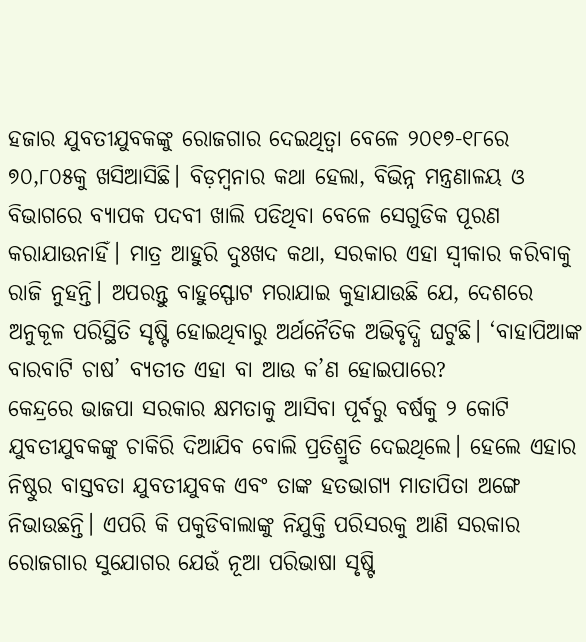ହଜାର ଯୁବତୀଯୁବକଙ୍କୁ ରୋଜଗାର ଦେଇଥିତ୍ବା ବେଳେ ୨୦୧୭-୧୮ରେ ୭୦,୮୦୫କୁ ଖସିଆସିଛି। ବିଡ଼ମ୍ବନାର କଥା ହେଲା, ବିଭିନ୍ନ ମନ୍ତ୍ରଣାଳୟ ଓ ବିଭାଗରେ ବ୍ୟାପକ ପଦବୀ ଖାଲି ପଡିଥିବା ବେଳେ ସେଗୁଡିକ ପୂରଣ କରାଯାଉନାହିଁ। ମାତ୍ର ଆହୁରି ଦୁଃଖଦ କଥା, ସରକାର ଏହା ସ୍ବୀକାର କରିବାକୁ ରାଜି ନୁହନ୍ତି। ଅପରନ୍ତୁ ବାହୁସ୍ଫୋଟ ମରାଯାଇ କୁହାଯାଉଛି ଯେ, ଦେଶରେ ଅନୁକୂଳ ପରିସ୍ଥିତି ସୃଷ୍ଟି ହୋଇଥିବାରୁ ଅର୍ଥନୈତିକ ଅଭିବୃଦ୍ଧି ଘଟୁଛି। ‘ବାହାପିଆଙ୍କ ବାରବାଟି ଚାଷ’ ବ୍ୟତୀତ ଏହା ବା ଆଉ କ’ଣ ହୋଇପାରେ?
କେନ୍ଦ୍ରରେ ଭାଜପା ସରକାର କ୍ଷମତାକୁ ଆସିବା ପୂର୍ବରୁ ବର୍ଷକୁ ୨ କୋଟି ଯୁବତୀଯୁବକଙ୍କୁ ଚାକିରି ଦିଆଯିବ ବୋଲି ପ୍ରତିଶ୍ରୁତି ଦେଇଥିଲେ। ହେଲେ ଏହାର ନିଷ୍ଠୁର ବାସ୍ତବତା ଯୁବତୀଯୁବକ ଏବଂ ତାଙ୍କ ହତଭାଗ୍ୟ ମାତାପିତା ଅଙ୍ଗେ ନିଭାଉଛନ୍ତି। ଏପରି କି ପକୁଡିବାଲାଙ୍କୁ ନିଯୁକ୍ତି ପରିସରକୁ ଆଣି ସରକାର ରୋଜଗାର ସୁଯୋଗର ଯେଉଁ ନୂଆ ପରିଭାଷା ସୃଷ୍ଟି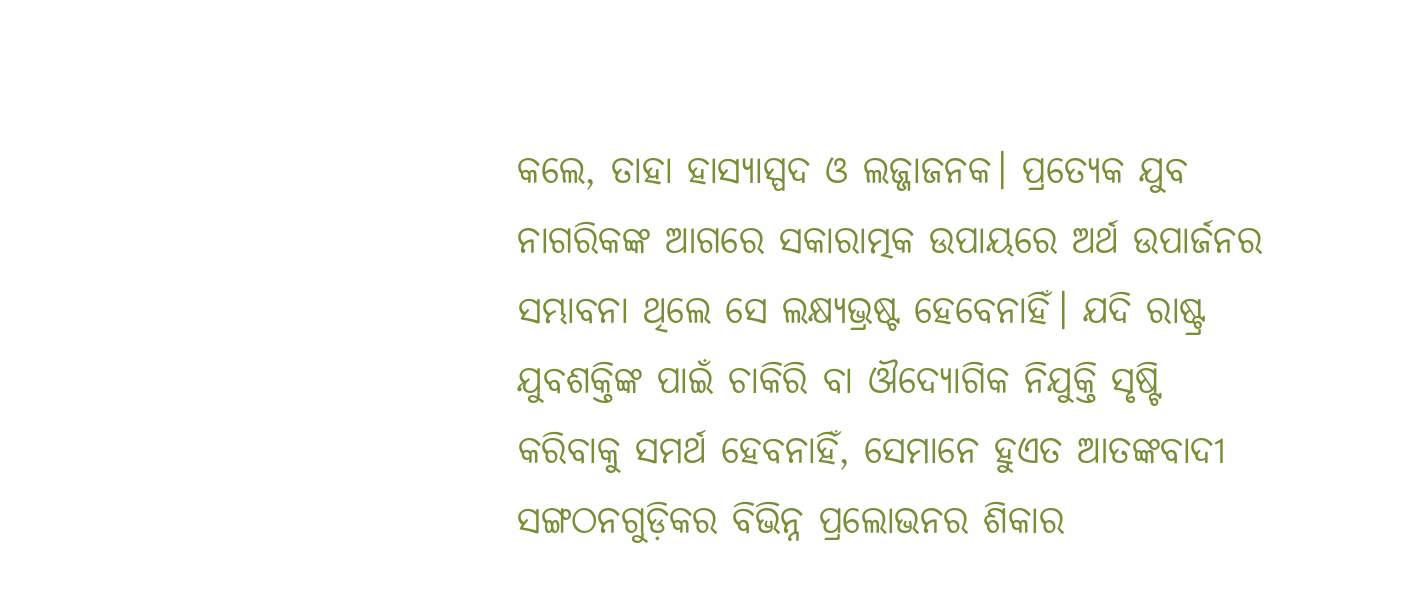କଲେ, ତାହା ହାସ୍ୟାସ୍ପଦ ଓ ଲଜ୍ଜାଜନକ। ପ୍ରତ୍ୟେକ ଯୁବ ନାଗରିକଙ୍କ ଆଗରେ ସକାରାତ୍ମକ ଉପାୟରେ ଅର୍ଥ ଉପାର୍ଜନର ସମ୍ଭାବନା ଥିଲେ ସେ ଲକ୍ଷ୍ୟଭ୍ରଷ୍ଟ ହେବେନାହିଁ। ଯଦି ରାଷ୍ଟ୍ର ଯୁବଶକ୍ତିଙ୍କ ପାଇଁ ଚାକିରି ବା ଔଦ୍ୟୋଗିକ ନିଯୁକ୍ତି ସୃଷ୍ଟି କରିବାକୁ ସମର୍ଥ ହେବନାହିଁ, ସେମାନେ ହୁଏତ ଆତଙ୍କବାଦୀ ସଙ୍ଗଠନଗୁଡ଼ିକର ବିଭିନ୍ନ ପ୍ରଲୋଭନର ଶିକାର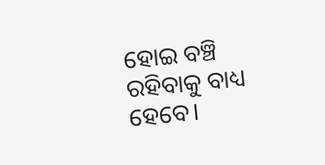ହୋଇ ବଞ୍ଚି ରହିବାକୁ ବାଧ୍ୟ ହେବେ।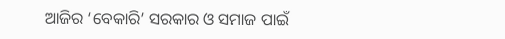ଆଜିର ‘ବେକାରି’ ସରକାର ଓ ସମାଜ ପାଇଁ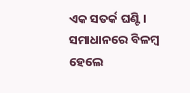ଏକ ସତର୍କ ଘଣ୍ଟି। ସମାଧାନରେ ବିଳମ୍ବ ହେଲେ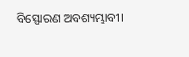ବିସ୍ଫୋରଣ ଅବଶ୍ୟମ୍ଭାବୀ।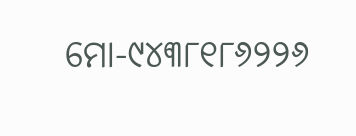ମୋ-୯୪୩୮୧୮୬୨୨୬